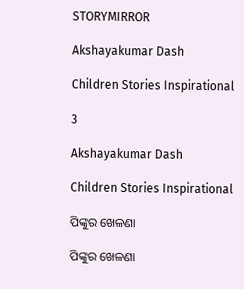STORYMIRROR

Akshayakumar Dash

Children Stories Inspirational

3

Akshayakumar Dash

Children Stories Inspirational

ପିଙ୍କୁର ଖେଳଣା

ପିଙ୍କୁର ଖେଳଣା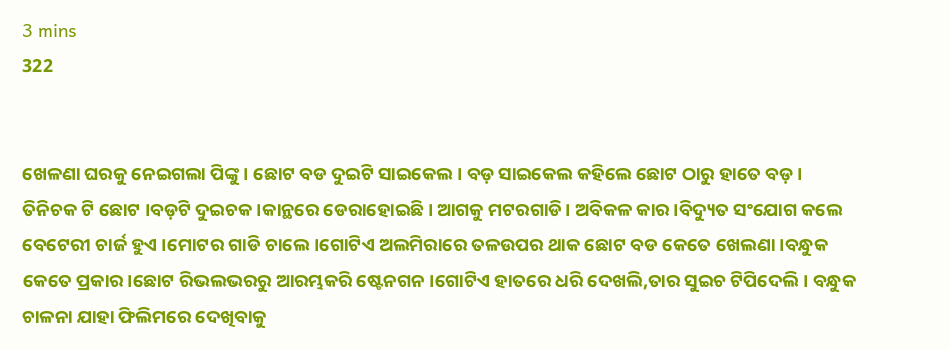3 mins
322


ଖେଳଣା ଘରକୁ ନେଇଗଲା ପିଙ୍କୁ । ଛୋଟ ବଡ ଦୁଇଟି ସାଇକେଲ। ବଡ଼ ସାଇକେଲ କହିଲେ ଛୋଟ ଠାରୁ ହାତେ ବଡ଼। ତିନିଚକ ଟି ଛୋଟ ।ବଡ଼ଟି ଦୁଇଚକ ।କାନ୍ଥରେ ଡେରାହୋଇଛି। ଆଗକୁ ମଟରଗାଡି। ଅବିକଳ କାର।ବିଦ୍ୟୁତ ସଂଯୋଗ କଲେ ବେଟେରୀ ଚାର୍ଜ ହୁଏ ।ମୋଟର ଗାଡି ଚାଲେ।ଗୋଟିଏ ଅଲମିରାରେ ତଳଉପର ଥାକ ଛୋଟ ବଡ କେତେ ଖେଲଣା ।ବନ୍ଧୁକ କେତେ ପ୍ରକାର।ଛୋଟ ରିଭଲଭରରୁ ଆରମ୍ଭକରି ଷ୍ଟେନଗନ ।ଗୋଟିଏ ହାତରେ ଧରି ଦେଖଲି,ତାର ସୁଇଚ ଟିପିଦେଲି । ବନ୍ଧୁକ ଚାଳନା ଯାହା ଫିଲିମରେ ଦେଖିବାକୁ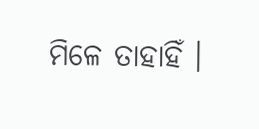ମିଳେ ତାହାହିଁ ।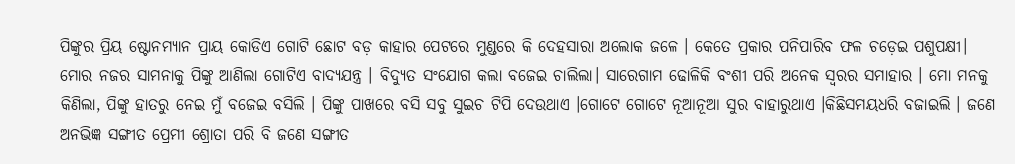ପିଙ୍କୁର ପ୍ରିୟ ଷ୍ଟୋନମ୍ୟାନ ପ୍ରାୟ କୋଡିଏ ଗୋଟି ଛୋଟ ବଡ଼ କାହାର ପେଟରେ ମୁଣ୍ଡରେ କି ଦେହସାରା ଅଲୋକ ଜଳେ । କେତେ ପ୍ରକାର ପନିପାରିବ ଫଳ ଚଡ଼େଇ ପଶୁପକ୍ଷୀ। ମୋର ନଜର ସାମନାକୁ ପିଙ୍କୁ ଆଣିଲା ଗୋଟିଏ ବାଦ୍ୟଯନ୍ତ୍ର । ବିଦ୍ୟୁତ ସଂଯୋଗ କଲା ବଜେଇ ଚାଲିଲା। ସାରେଗାମ ଢୋଳିକି ବଂଶୀ ପରି ଅନେକ ସ୍ୱରର ସମାହାର । ମୋ ମନକୁ କିଣିଲା, ପିଙ୍କୁ ହାତରୁ ନେଇ ମୁଁ ବଜେଇ ବସିଲି । ପିଙ୍କୁ ପାଖରେ ବସି ସବୁ ସୁଇଚ ଟିପି ଦେଉଥାଏ ।ଗୋଟେ ଗୋଟେ ନୂଆନୂଆ ସୁର ବାହାରୁଥାଏ ।କିଛିସମୟଧରି ବଜାଇଲି । ଜଣେ ଅନଭିଜ୍ଞ ସଙ୍ଗୀତ ପ୍ରେମୀ ଶ୍ରୋତା ପରି ବି ଜଣେ ସଙ୍ଗୀତ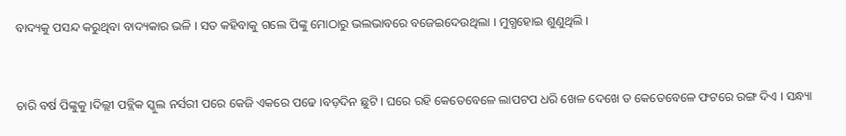ବାଦ୍ୟକୁ ପସନ୍ଦ କରୁଥିବା ବାଦ୍ୟକାର ଭଳି । ସତ କହିବାକୁ ଗଲେ ପିଙ୍କୁ ମୋଠାରୁ ଭଲଭାବରେ ବଜେଇଦେଉଥିଲା । ମୁଗ୍ଧହୋଇ ଶୁଣୁଥିଲି ।


ଚାରି ବର୍ଷ ପିଙ୍କୁକୁ ।ଦିଲ୍ଲୀ ପବ୍ଲିକ ସ୍କୁଲ ନର୍ସରୀ ପରେ କେଜି ଏକରେ ପଢେ ।ବଡ଼ଦିନ ଛୁଟି । ଘରେ ରହି କେତେବେଳେ ଲାପଟପ ଧରି ଖେଳ ଦେଖେ ତ କେତେବେଳେ ଫଟରେ ରଙ୍ଗ ଦିଏ । ସନ୍ଧ୍ୟା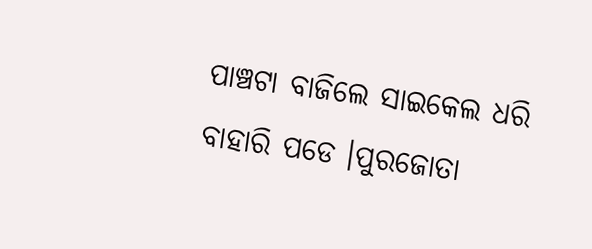ପାଞ୍ଚଟା ବାଜିଲେ ସାଇକେଲ ଧରି ବାହାରି ପଡେ ।ପୁରଜୋତା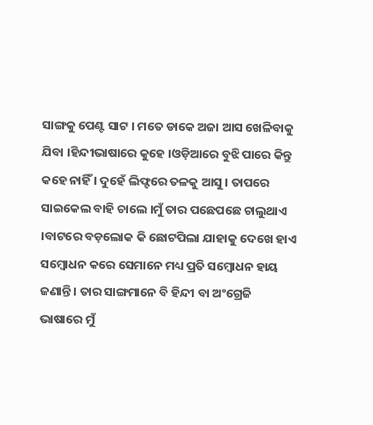ସାଙ୍ଗକୁ ପେଣ୍ଟ ସାଟ । ମତେ ଡାକେ ଅଜା ଆସ ଖେଳିବାକୁ ଯିବା ।ହିନ୍ଦୀଭାଷାରେ କୁହେ ।ଓଡ଼ିଆରେ ବୁଝି ପାରେ କିନ୍ତୁ କହେ ନାହିଁ । ଦୁହେଁ ଲିଫ୍ଟରେ ତଳକୁ ଆସୁ । ତାପରେ ସାଇକେଲ ବାହି ଚାଲେ ।ମୁଁ ତାର ପଛେପଛେ ଚାଲୁଥାଏ ।ବାଟରେ ବଡ଼ଲୋକ କି ଛୋଟପିଲା ଯାହାକୁ ଦେଖେ ହାଏ ସମ୍ବୋଧନ କରେ ସେମାନେ ମଧ୍ୟ ପ୍ରତି ସମ୍ବୋଧନ ହାୟ ଜଣାନ୍ତି । ତାର ସାଙ୍ଗମାନେ ବି ହିନ୍ଦୀ ବା ଅଂଗ୍ରେଜି ଭାଷାରେ ମୁଁ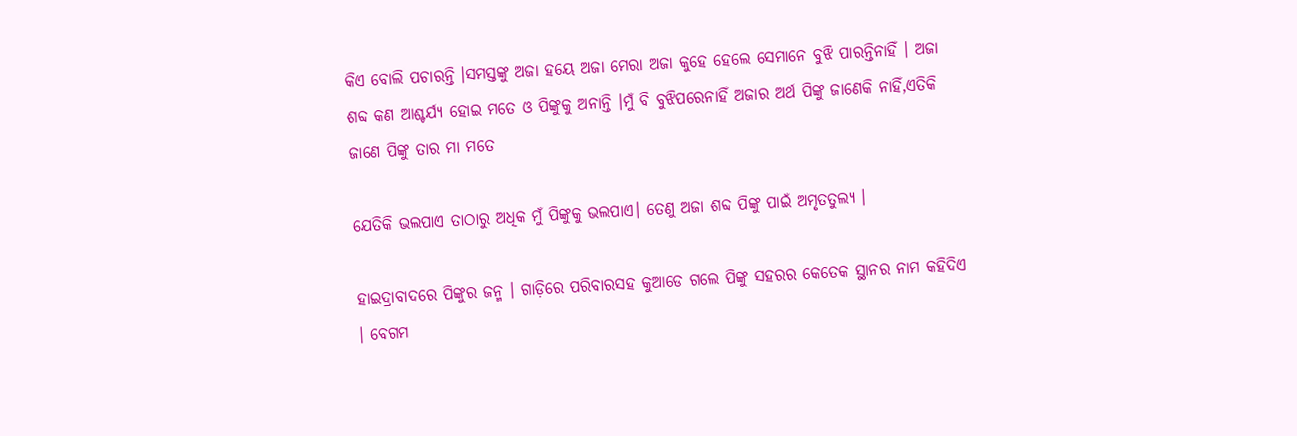କିଏ ବୋଲି ପଚାରନ୍ତି ।ସମସ୍ତଙ୍କୁ ଅଜା ହୟେ ଅଜା ମେରା ଅଜା କୁହେ ହେଲେ ସେମାନେ ବୁଝି ପାରନ୍ତିନାହିଁ । ଅଜା ଶବ୍ଦ କଣ ଆଶ୍ଚର୍ଯ୍ୟ ହୋଇ ମତେ ଓ ପିଙ୍କୁକୁ ଅନାନ୍ତି ।ମୁଁ ବି ବୁଝିପରେନାହିଁ ଅଜାର ଅର୍ଥ ପିଙ୍କୁ ଜାଣେକି ନାହିଁ,ଏତିକି ଜାଣେ ପିଙ୍କୁ ତାର ମା ମତେ

ଯେତିକି ଭଲପାଏ ତାଠାରୁ ଅଧିକ ମୁଁ ପିଙ୍କୁକୁ ଭଲପାଏ। ତେଣୁ ଅଜା ଶବ୍ଦ ପିଙ୍କୁ ପାଇଁ ଅମୃତତୁଲ୍ୟ ।

ହାଇଦ୍ରାବାଦରେ ପିଙ୍କୁର ଜନ୍ମ । ଗାଡ଼ିରେ ପରିବାରସହ କୁଆଡେ ଗଲେ ପିଙ୍କୁ ସହରର କେତେକ ସ୍ଥାନର ନାମ କହିଦିଏ । ବେଗମ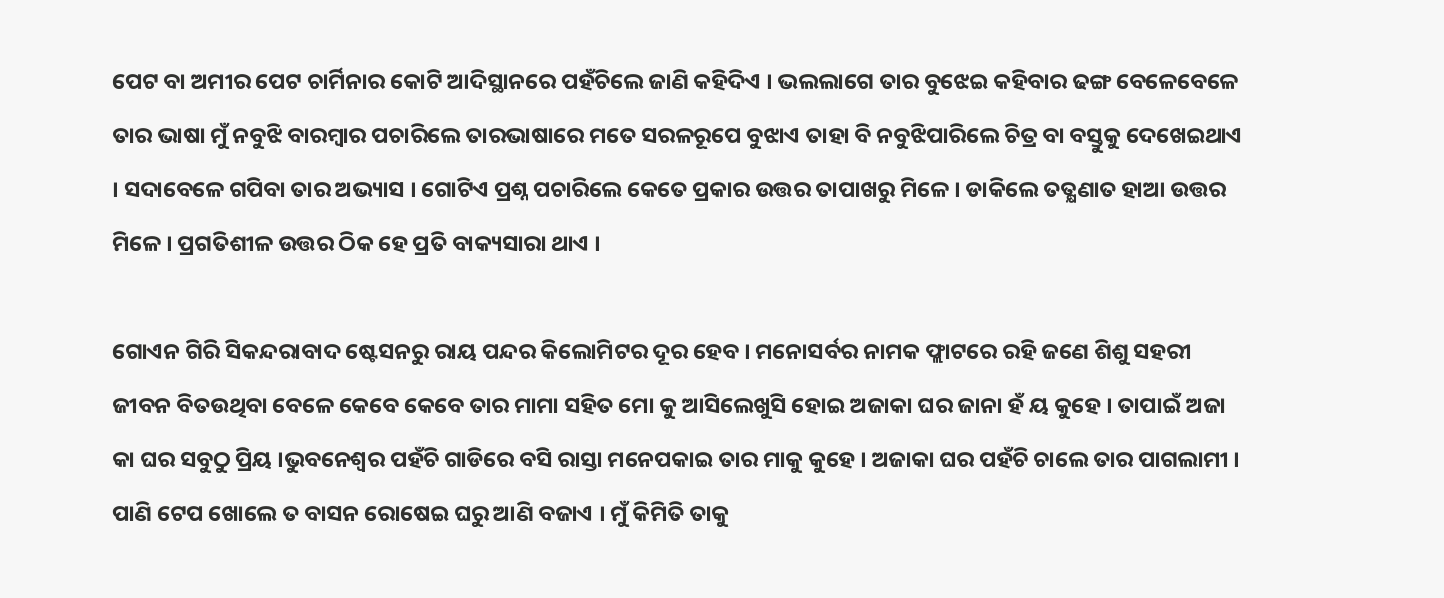ପେଟ ବା ଅମୀର ପେଟ ଚାର୍ମିନାର କୋଟି ଆଦିସ୍ଥାନରେ ପହଁଚିଲେ ଜାଣି କହିଦିଏ । ଭଲଲାଗେ ତାର ବୁଝେଇ କହିବାର ଢଙ୍ଗ ବେଳେବେଳେ ତାର ଭାଷା ମୁଁ ନବୁଝି ବାରମ୍ବାର ପଚାରିଲେ ତାରଭାଷାରେ ମତେ ସରଳରୂପେ ବୁଝାଏ ତାହା ବି ନବୁଝିପାରିଲେ ଚିତ୍ର ବା ବସ୍ତୁକୁ ଦେଖେଇଥାଏ । ସଦାବେଳେ ଗପିବା ତାର ଅଭ୍ୟାସ । ଗୋଟିଏ ପ୍ରଶ୍ନ ପଚାରିଲେ କେତେ ପ୍ରକାର ଉତ୍ତର ତାପାଖରୁ ମିଳେ । ଡାକିଲେ ତତ୍କ୍ଷଣାତ ହାଆ ଉତ୍ତର ମିଳେ । ପ୍ରଗତିଶୀଳ ଉତ୍ତର ଠିକ ହେ ପ୍ରତି ବାକ୍ୟସାରା ଥାଏ ।

ଗୋଏନ ଗିରି ସିକନ୍ଦରାବାଦ ଷ୍ଟେସନରୁ ରାୟ ପନ୍ଦର କିଲୋମିଟର ଦୂର ହେବ । ମନୋସର୍ବର ନାମକ ଫ୍ଲାଟରେ ରହି ଜଣେ ଶିଶୁ ସହରୀ ଜୀବନ ବିତଉଥିବା ବେଳେ କେବେ କେବେ ତାର ମାମା ସହିତ ମୋ କୁ ଆସିଲେଖୁସି ହୋଇ ଅଜାକା ଘର ଜାନା ହଁ ୟ କୁହେ । ତାପାଇଁ ଅଜା କା ଘର ସବୁଠୁ ପ୍ରିୟ ।ଭୁବନେଶ୍ୱର ପହଁଚି ଗାଡିରେ ବସି ରାସ୍ତା ମନେପକାଇ ତାର ମାକୁ କୁହେ । ଅଜାକା ଘର ପହଁଚି ଚାଲେ ତାର ପାଗଲାମୀ । ପାଣି ଟେପ ଖୋଲେ ତ ବାସନ ରୋଷେଇ ଘରୁ ଆଣି ବଜାଏ । ମୁଁ କିମିତି ତାକୁ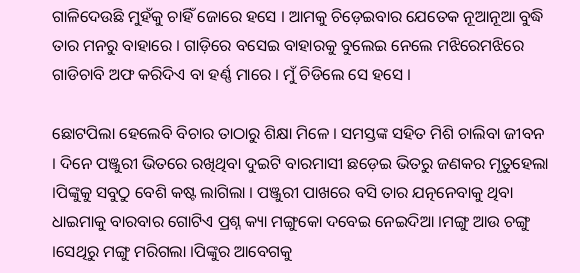ଗାଳିଦେଉଛି ମୁହଁକୁ ଚାହିଁ ଜୋରେ ହସେ । ଆମକୁ ଚିଡ଼େଇବାର ଯେତେକ ନୂଆନୂଆ ବୁଦ୍ଧି ତାର ମନରୁ ବାହାରେ । ଗାଡ଼ିରେ ବସେଇ ବାହାରକୁ ବୁଲେଇ ନେଲେ ମଝିରେମଝିରେ ଗାଡିଚାବି ଅଫ କରିଦିଏ ବା ହର୍ଣ୍ଣ ମାରେ । ମୁଁ ଚିଡିଲେ ସେ ହସେ ।

ଛୋଟପିଲା ହେଲେବି ବିଚାର ତାଠାରୁ ଶିକ୍ଷା ମିଳେ । ସମସ୍ତଙ୍କ ସହିତ ମିଶି ଚାଲିବା ଜୀବନ । ଦିନେ ପଞ୍ଜୁରୀ ଭିତରେ ରଖିଥିବା ଦୁଇଟି ବାରମାସୀ ଛଡ଼େଇ ଭିତରୁ ଜଣକର ମୃତୁହେଲା ।ପିଙ୍କୁକୁ ସବୁଠୁ ବେଶି କଷ୍ଟ ଲାଗିଲା । ପଞ୍ଜୁରୀ ପାଖରେ ବସି ତାର ଯତ୍ନନେବାକୁ ଥିବା ଧାଇମାକୁ ବାରବାର ଗୋଟିଏ ପ୍ରଶ୍ନ କ୍ୟା ମଙ୍ଗୁକୋ ଦବେଇ ନେଇଦିଆ ।ମଙ୍ଗୁ ଆଉ ଚଙ୍ଗୁ ।ସେଥିରୁ ମଙ୍ଗୁ ମରିଗଲା ।ପିଙ୍କୁର ଆବେଗକୁ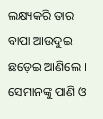ଲକ୍ଷ୍ୟକରି ତାର ବାପା ଆଉଦୁଇ ଛଡ଼େଇ ଆଣିଲେ । ସେମାନଙ୍କୁ ପାଣି ଓ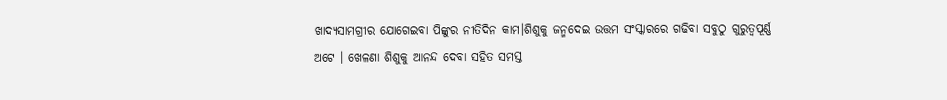ଖାଦ୍ୟସାମଗ୍ରୀର ଯୋଗେଇବା ପିଙ୍କୁର ନୀତିଦିନ କାମ।ଶିଶୁକୁ ଜନ୍ମଦେଇ ଉତ୍ତମ ସଂସ୍କାରରେ ଗଢିବା ସବୁଠୁ ଗୁରୁତ୍ୱପୂର୍ଣ୍ଣ ଅଟେ । ଖେଳଣା ଶିଶୁକୁ ଆନନ୍ଦ ଦେବା ସହିତ ସମସ୍ତ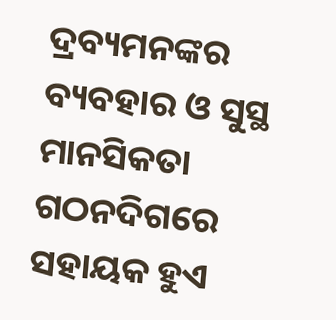ଦ୍ରବ୍ୟମନଙ୍କର ବ୍ୟବହାର ଓ ସୁସ୍ଥ ମାନସିକତା ଗଠନଦିଗରେ ସହାୟକ ହୁଏ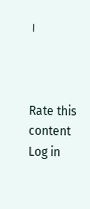।



Rate this content
Log in